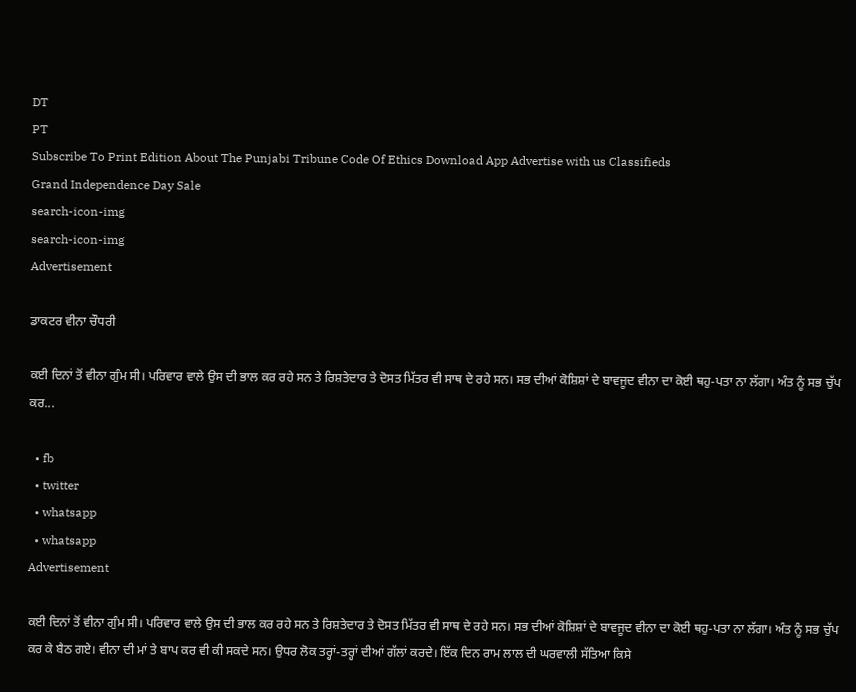DT
PT
Subscribe To Print Edition About The Punjabi Tribune Code Of Ethics Download App Advertise with us Classifieds
Grand Independence Day Sale
search-icon-img
search-icon-img
Advertisement

ਡਾਕਟਰ ਵੀਨਾ ਚੌਧਰੀ

ਕਈ ਦਿਨਾਂ ਤੋਂ ਵੀਨਾ ਗੁੰਮ ਸੀ। ਪਰਿਵਾਰ ਵਾਲੇ ਉਸ ਦੀ ਭਾਲ ਕਰ ਰਹੇ ਸਨ ਤੇ ਰਿਸ਼ਤੇਦਾਰ ਤੇ ਦੋਸਤ ਮਿੱਤਰ ਵੀ ਸਾਥ ਦੇ ਰਹੇ ਸਨ। ਸਭ ਦੀਆਂ ਕੋਸ਼ਿਸ਼ਾਂ ਦੇ ਬਾਵਜੂਦ ਵੀਨਾ ਦਾ ਕੋਈ ਥਹੁ-ਪਤਾ ਨਾ ਲੱਗਾ। ਅੰਤ ਨੂੰ ਸਭ ਚੁੱਪ ਕਰ...

  • fb
  • twitter
  • whatsapp
  • whatsapp
Advertisement

ਕਈ ਦਿਨਾਂ ਤੋਂ ਵੀਨਾ ਗੁੰਮ ਸੀ। ਪਰਿਵਾਰ ਵਾਲੇ ਉਸ ਦੀ ਭਾਲ ਕਰ ਰਹੇ ਸਨ ਤੇ ਰਿਸ਼ਤੇਦਾਰ ਤੇ ਦੋਸਤ ਮਿੱਤਰ ਵੀ ਸਾਥ ਦੇ ਰਹੇ ਸਨ। ਸਭ ਦੀਆਂ ਕੋਸ਼ਿਸ਼ਾਂ ਦੇ ਬਾਵਜੂਦ ਵੀਨਾ ਦਾ ਕੋਈ ਥਹੁ-ਪਤਾ ਨਾ ਲੱਗਾ। ਅੰਤ ਨੂੰ ਸਭ ਚੁੱਪ ਕਰ ਕੇ ਬੈਠ ਗਏ। ਵੀਨਾ ਦੀ ਮਾਂ ਤੇ ਬਾਪ ਕਰ ਵੀ ਕੀ ਸਕਦੇ ਸਨ। ਉਧਰ ਲੋਕ ਤਰ੍ਹਾਂ-ਤਰ੍ਹਾਂ ਦੀਆਂ ਗੱਲਾਂ ਕਰਦੇ। ਇੱਕ ਦਿਨ ਰਾਮ ਲਾਲ ਦੀ ਘਰਵਾਲੀ ਸੱਤਿਆ ਕਿਸੇ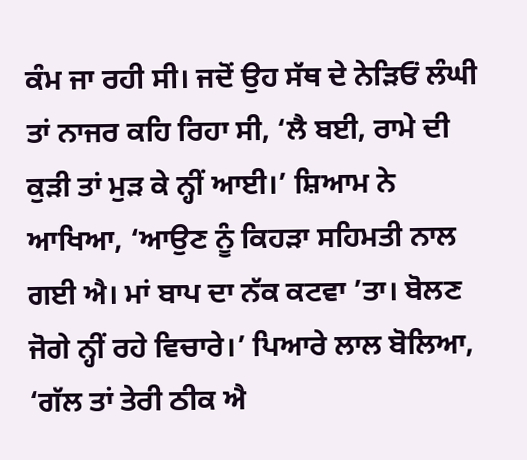ਕੰਮ ਜਾ ਰਹੀ ਸੀ। ਜਦੋਂ ਉਹ ਸੱਥ ਦੇ ਨੇੜਿਓਂ ਲੰਘੀ ਤਾਂ ਨਾਜਰ ਕਹਿ ਰਿਹਾ ਸੀ, ‘ਲੈ ਬਈ, ਰਾਮੇ ਦੀ ਕੁੜੀ ਤਾਂ ਮੁੜ ਕੇ ਨ੍ਹੀਂ ਆਈ।’ ਸ਼ਿਆਮ ਨੇ ਆਖਿਆ, ‘ਆਉਣ ਨੂੰ ਕਿਹੜਾ ਸਹਿਮਤੀ ਨਾਲ ਗਈ ਐ। ਮਾਂ ਬਾਪ ਦਾ ਨੱਕ ਕਟਵਾ ’ਤਾ। ਬੋਲਣ ਜੋਗੇ ਨ੍ਹੀਂ ਰਹੇ ਵਿਚਾਰੇ।’ ਪਿਆਰੇ ਲਾਲ ਬੋਲਿਆ, ‘ਗੱਲ ਤਾਂ ਤੇਰੀ ਠੀਕ ਐ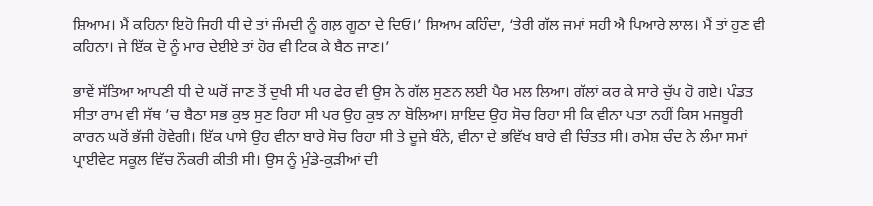ਸ਼ਿਆਮ। ਮੈਂ ਕਹਿਨਾ ਇਹੋ ਜਿਹੀ ਧੀ ਦੇ ਤਾਂ ਜੰਮਦੀ ਨੂੰ ਗਲ਼ ਗੂਠਾ ਦੇ ਦਿਓ।’ ਸ਼ਿਆਮ ਕਹਿੰਦਾ, ‘ਤੇਰੀ ਗੱਲ ਜਮਾਂ ਸਹੀ ਐ ਪਿਆਰੇ ਲਾਲ। ਮੈਂ ਤਾਂ ਹੁਣ ਵੀ ਕਹਿਨਾ। ਜੇ ਇੱਕ ਦੋ ਨੂੰ ਮਾਰ ਦੇਈਏ ਤਾਂ ਹੋਰ ਵੀ ਟਿਕ ਕੇ ਬੈਠ ਜਾਣ।’

ਭਾਵੇਂ ਸੱਤਿਆ ਆਪਣੀ ਧੀ ਦੇ ਘਰੋਂ ਜਾਣ ਤੋਂ ਦੁਖੀ ਸੀ ਪਰ ਫੇਰ ਵੀ ਉਸ ਨੇ ਗੱਲ ਸੁਣਨ ਲਈ ਪੈਰ ਮਲ ਲਿਆ। ਗੱਲਾਂ ਕਰ ਕੇ ਸਾਰੇ ਚੁੱਪ ਹੋ ਗਏ। ਪੰਡਤ ਸੀਤਾ ਰਾਮ ਵੀ ਸੱਥ ’ਚ ਬੈਠਾ ਸਭ ਕੁਝ ਸੁਣ ਰਿਹਾ ਸੀ ਪਰ ਉਹ ਕੁਝ ਨਾ ਬੋਲਿਆ। ਸ਼ਾਇਦ ਉਹ ਸੋਚ ਰਿਹਾ ਸੀ ਕਿ ਵੀਨਾ ਪਤਾ ਨਹੀਂ ਕਿਸ ਮਜਬੂਰੀ ਕਾਰਨ ਘਰੋਂ ਭੱਜੀ ਹੋਵੇਗੀ। ਇੱਕ ਪਾਸੇ ਉਹ ਵੀਨਾ ਬਾਰੇ ਸੋਚ ਰਿਹਾ ਸੀ ਤੇ ਦੂਜੇ ਬੰਨੇ, ਵੀਨਾ ਦੇ ਭਵਿੱਖ ਬਾਰੇ ਵੀ ਚਿੰਤਤ ਸੀ। ਰਮੇਸ਼ ਚੰਦ ਨੇ ਲੰਮਾ ਸਮਾਂ ਪ੍ਰਾਈਵੇਟ ਸਕੂਲ ਵਿੱਚ ਨੌਕਰੀ ਕੀਤੀ ਸੀ। ਉਸ ਨੂੰ ਮੁੰਡੇ-ਕੁੜੀਆਂ ਦੀ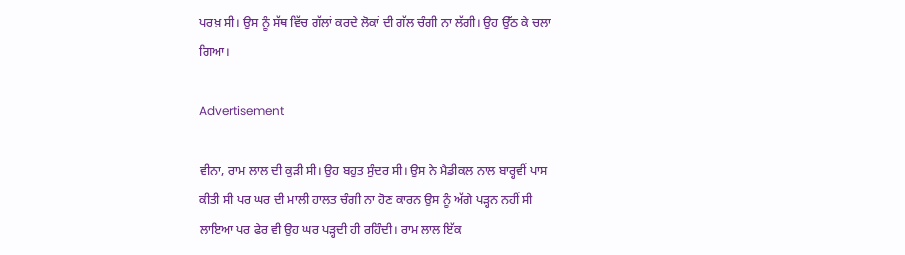ਪਰਖ਼ ਸੀ। ਉਸ ਨੂੰ ਸੱਥ ਵਿੱਚ ਗੱਲਾਂ ਕਰਦੇ ਲੋਕਾਂ ਦੀ ਗੱਲ ਚੰਗੀ ਨਾ ‌ਲੱਗੀ। ਉਹ ਉੱਠ ਕੇ ਚਲਾ ਗਿਆ।

Advertisement

ਵੀਨਾ, ਰਾਮ ਲਾਲ ਦੀ ਕੁੜੀ ਸੀ। ਉਹ ਬਹੁਤ ਸੁੰਦਰ ਸੀ। ਉਸ ਨੇ ਮੈਡੀਕਲ ਨਾਲ ਬਾਰ‌੍ਹਵੀਂ ਪਾਸ ਕੀਤੀ ਸੀ ਪਰ ਘਰ ਦੀ ਮਾਲੀ ਹਾਲਤ ਚੰਗੀ ਨਾ ਹੋਣ ਕਾਰਨ ਉਸ ਨੂੰ ਅੱਗੇ ਪੜ੍ਹਨ ਨਹੀਂ ਸੀ ਲਾਇਆ ਪਰ ਫੇਰ ਵੀ ਉਹ ਘਰ ਪੜ੍ਹਦੀ ਹੀ ਰਹਿੰਦੀ। ਰਾਮ ਲਾਲ ਇੱਕ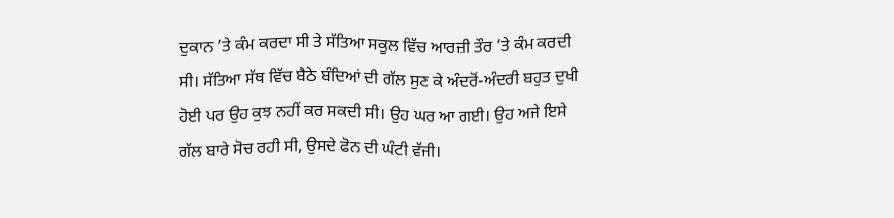ਦੁਕਾਨ ’ਤੇ ਕੰਮ ਕਰਦਾ ਸੀ ਤੇ ਸੱਤਿਆ ਸਕੂਲ ਵਿੱਚ ਆਰਜ਼ੀ ਤੌਰ ’ਤੇ ਕੰਮ ਕਰਦੀ ਸੀ। ਸੱਤਿਆ ਸੱਥ ਵਿੱਚ ਬੈਠੇ ਬੰਦਿਆਂ ਦੀ ਗੱਲ ਸੁਣ ਕੇ ਅੰਦਰੋਂ-ਅੰਦਰੀ ਬਹੁਤ ਦੁਖੀ ਹੋਈ ਪਰ ਉਹ ਕੁਝ ਨਹੀਂ ਕਰ ਸਕਦੀ ਸੀ। ਉਹ ਘਰ ਆ‌ ਗਈ। ਉਹ ਅਜੇ ਇਸੇ ਗੱਲ ਬਾਰੇ ਸੋਚ ਰਹੀ ਸੀ, ਉਸਦੇ ਫੋਨ ਦੀ ਘੰਟੀ ਵੱਜੀ।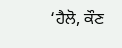‘ਹੈਲੋ, ਕੌਣ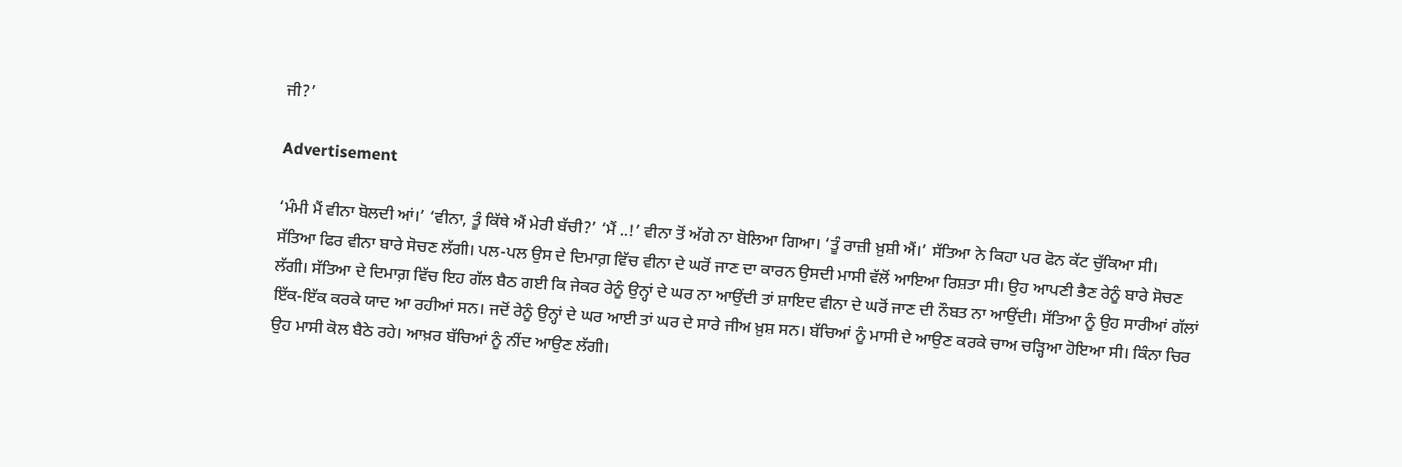ਜੀ?’

Advertisement

‘ਮੰਮੀ ਮੈਂ ਵੀਨਾ ਬੋਲਦੀ‌ ਆਂ।’ ‘ਵੀਨਾ, ਤੂੰ ਕਿੱਥੇ ਐਂ ਮੇਰੀ ਬੱਚੀ?’ ‘ਮੈਂ ..!’ ਵੀਨਾ ਤੋਂ ‌ਅੱਗੇ ਨਾ ਬੋਲਿਆ ਗਿਆ। ‘ਤੂੰ ਰਾਜ਼ੀ ਖ਼ੁਸ਼ੀ ਐਂ।’ ਸੱਤਿਆ ਨੇ ਕਿਹਾ ਪਰ ਫੋਨ ਕੱਟ ਚੁੱਕਿਆ ਸੀ। ਸੱਤਿਆ ‌ਫਿਰ ਵੀਨਾ ਬਾਰੇ ਸੋਚਣ ਲੱਗੀ। ਪਲ-ਪਲ ਉਸ ਦੇ ਦਿਮਾਗ਼ ਵਿੱਚ ਵੀਨਾ ਦੇ ਘਰੋਂ ਜਾਣ ਦਾ ਕਾਰਨ ਉਸਦੀ ਮਾਸੀ ਵੱਲੋਂ ਆਇਆ ਰਿਸ਼ਤਾ ਸੀ। ਉਹ ਆਪਣੀ ਭੈਣ ਰੇਨੂੰ ਬਾਰੇ ਸੋਚਣ ਲੱਗੀ। ਸੱਤਿਆ ਦੇ ਦਿਮਾਗ਼ ਵਿੱਚ ਇਹ ਗੱਲ ਬੈਠ ਗਈ ਕਿ ਜੇਕਰ ਰੇਨੂੰ ਉਨ੍ਹਾਂ ਦੇ ਘਰ ਨਾ ਆਉਂਦੀ ਤਾਂ ਸ਼ਾਇਦ ਵੀਨਾ ਦੇ ਘਰੋਂ ਜਾਣ ਦੀ ‌ਨੌਬਤ ਨਾ ਆਉਂਦੀ। ਸੱਤਿਆ ਨੂੰ ਉਹ ਸਾਰੀਆਂ ਗੱਲਾਂ ਇੱਕ-ਇੱਕ ਕਰਕੇ ਯਾਦ ਆ ਰਹੀਆਂ ਸਨ। ਜਦੋਂ ਰੇਨੂੰ ਉਨ੍ਹਾਂ ਦੇ ਘਰ ਆਈ ਤਾਂ ਘਰ ਦੇ ਸਾਰੇ ਜੀਅ ਖ਼ੁਸ਼ ਸਨ। ਬੱਚਿਆਂ ਨੂੰ ਮਾਸੀ ਦੇ ਆਉਣ ਕਰਕੇ ਚਾਅ ਚੜ੍ਹਿਆ ਹੋਇਆ ਸੀ। ਕਿੰਨਾ ਚਿਰ ਉਹ ਮਾਸੀ ਕੋਲ ਬੈਠੇ ਰਹੇ। ਆਖ਼ਰ ਬੱਚਿਆਂ ਨੂੰ ਨੀਂਦ ਆਉਣ ਲੱਗੀ।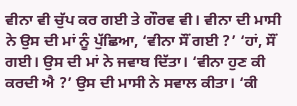ਵੀਨਾ ਵੀ ਚੁੱਪ ਕਰ ਗਈ ਤੇ ਗੌਰਵ ਵੀ। ਵੀਨਾ ਦੀ ਮਾਸੀ ਨੇ ਉਸ ਦੀ ਮਾਂ ਨੂੰ ਪੁੱਛਿਆ, ‘ਵੀਨਾ ਸੌਂ ਗਈ ?’ ‘ਹਾਂ, ਸੌਂ ਗਈ। ਉਸ ਦੀ ਮਾਂ ਨੇ ਜਵਾਬ ਦਿੱਤਾ। ‘ਵੀਨਾ ਹੁਣ ਕੀ ਕਰਦੀ ਐ ?’ ਉਸ ਦੀ ਮਾਸੀ ਨੇ ਸਵਾਲ ਕੀਤਾ। ‘ਕੀ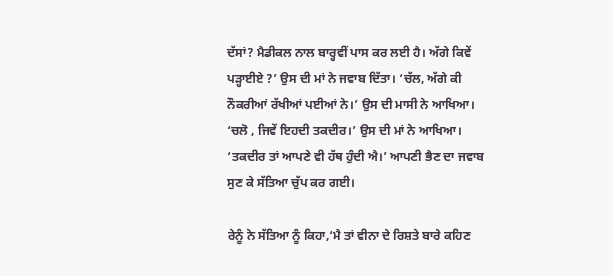ਦੱਸਾਂ? ਮੈਡੀਕਲ ਨਾਲ ਬਾਰ੍ਹਵੀਂ ਪਾਸ ਕਰ ਲਈ ਹੈ। ਅੱਗੇ ਕਿਵੇਂ ਪੜ੍ਹਾਈਏ ?’ ਉਸ ਦੀ ਮਾਂ ਨੇ ਜਵਾਬ ਦਿੱਤਾ। ‘ਚੱਲ, ਅੱਗੇ ਕੀ ਨੌਕਰੀਆਂ ਰੱਖੀਆਂ ਪਈਆਂ ਨੇ।’ ਉਸ ਦੀ ਮਾਸੀ ਨੇ ਆਖਿਆ। ‘ਚਲੋ , ਜਿਵੇਂ ਇਹਦੀ ਤਕਦੀਰ।’ ਉਸ ਦੀ ਮਾਂ ਨੇ ਆਖਿਆ। ‘ਤਕਦੀਰ ਤਾਂ ਆਪਣੇ ਵੀ ਹੱਥ ਹੁੰਦੀ ਐ।’ ਆਪਣੀ ਭੈਣ ਦਾ ਜਵਾਬ ਸੁਣ ਕੇ ਸੱਤਿਆ ਚੁੱਪ ਕਰ ਗਈ।

ਰੇਨੂੰ ਨੇ ਸੱਤਿਆ ਨੂੰ ਕਿਹਾ,‘ਮੈ ਤਾਂ ਵੀਨਾ ਦੇ ਰਿਸ਼ਤੇ ਬਾਰੇ ਕਹਿਣ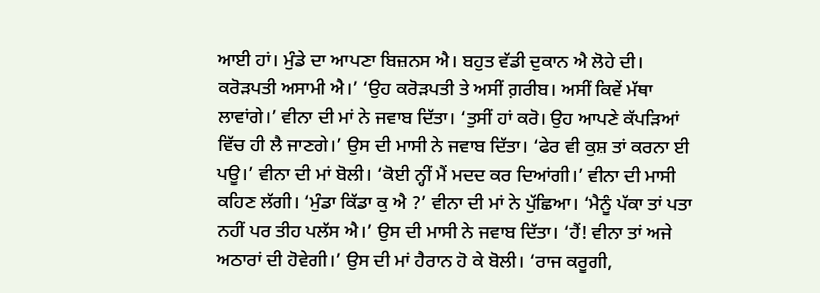ਆਈ ਹਾਂ। ਮੁੰਡੇ ਦਾ ਆਪਣਾ ਬਿਜ਼ਨਸ ਐ। ਬਹੁਤ ਵੱਡੀ ਦੁਕਾਨ ਐ ਲੋਹੇ ਦੀ। ਕਰੋੜਪਤੀ ਅਸਾਮੀ ਐ।’ ‘ਉਹ ਕਰੋੜਪਤੀ ਤੇ ਅਸੀਂ ਗ਼ਰੀਬ। ਅਸੀਂ ਕਿਵੇਂ ਮੱਥਾ ਲਾਵਾਂਗੇ।’ ਵੀਨਾ ਦੀ ਮਾਂ ਨੇ ਜਵਾਬ ਦਿੱਤਾ। ‘ਤੁਸੀਂ ਹਾਂ ਕਰੋ‌। ਉਹ ਆਪਣੇ ਕੱਪੜਿਆਂ ਵਿੱਚ ਹੀ ਲੈ ਜਾਣਗੇ।’ ਉਸ ਦੀ ਮਾਸੀ ਨੇ ਜਵਾਬ ਦਿੱਤਾ। ‘ਫੇਰ ਵੀ ਕੁਸ਼ ਤਾਂ ਕਰਨਾ ਈ ਪਊ।’ ਵੀਨਾ ਦੀ ਮਾਂ ਬੋਲੀ। ‘ਕੋਈ ਨ੍ਹੀਂ ਮੈਂ ਮਦਦ ਕਰ ਦਿਆਂਗੀ।’ ਵੀਨਾ ਦੀ ਮਾਸੀ ਕਹਿਣ ਲੱਗੀ। ‘ਮੁੰਡਾ ਕਿੱਡਾ ਕੁ ਐ ?’ ਵੀਨਾ ਦੀ ਮਾਂ ਨੇ ਪੁੱਛਿਆ। ‘ਮੈਨੂੰ ਪੱਕਾ ਤਾਂ ਪਤਾ ਨਹੀਂ ਪਰ ਤੀਹ ਪਲੱਸ ਐ।’ ਉਸ ਦੀ ਮਾਸੀ ਨੇ ਜਵਾਬ ਦਿੱਤਾ। ‘ਹੈਂ! ਵੀਨਾ ਤਾਂ ਅਜੇ ਅਠਾਰਾਂ ਦੀ ਹੋਵੇਗੀ।’ ਉਸ ਦੀ ਮਾਂ ਹੈਰਾਨ ਹੋ ਕੇ ਬੋਲੀ। ‘ਰਾਜ ਕਰੂਗੀ,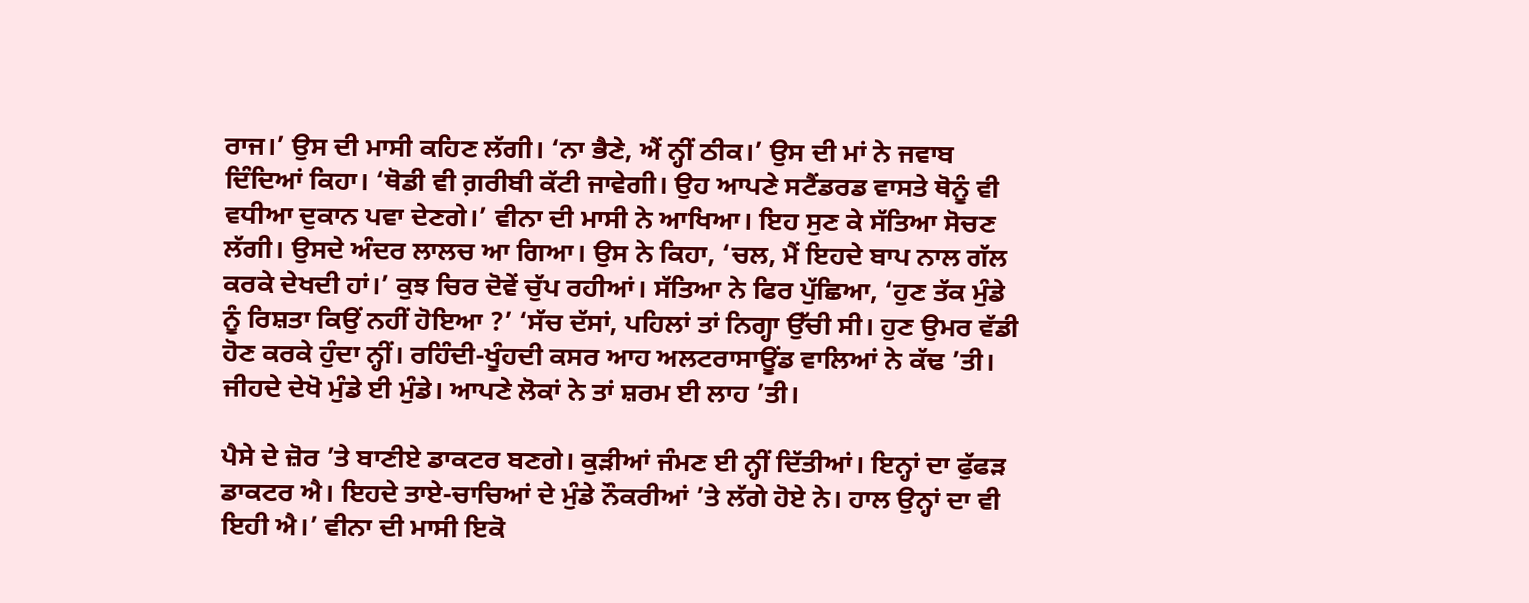ਰਾਜ।’ ਉਸ ਦੀ ਮਾਸੀ ਕਹਿਣ ਲੱਗੀ। ‘ਨਾ ਭੈਣੇ, ਐਂ ਨ੍ਹੀਂ ਠੀਕ।’ ਉਸ ਦੀ ਮਾਂ ਨੇ ਜਵਾਬ ਦਿੰਦਿਆਂ ਕਿਹਾ। ‘ਥੋਡੀ ਵੀ ਗ਼ਰੀਬੀ ਕੱਟੀ ਜਾਵੇਗੀ। ਉਹ ਆਪਣੇ ਸਟੈਂਡਰਡ ਵਾਸਤੇ ਥੋਨੂੰ ਵੀ ਵਧੀਆ ਦੁਕਾਨ ਪਵਾ ਦੇਣਗੇ।’ ਵੀਨਾ ਦੀ ਮਾਸੀ ਨੇ ਆਖਿਆ। ਇਹ ਸੁਣ ਕੇ ਸੱਤਿਆ ਸੋਚਣ ਲੱਗੀ। ਉਸਦੇ ਅੰਦਰ ਲਾਲਚ ਆ ਗਿਆ। ਉਸ ਨੇ ਕਿਹਾ, ‘ਚਲ, ਮੈਂ ਇਹਦੇ ਬਾਪ ਨਾਲ ਗੱਲ ਕਰਕੇ ਦੇਖਦੀ ਹਾਂ।’ ਕੁਝ ਚਿਰ ਦੋਵੇਂ ਚੁੱਪ ਰਹੀਆਂ। ਸੱਤਿਆ ਨੇ ਫਿਰ ਪੁੱਛਿਆ, ‘ਹੁਣ ਤੱਕ ਮੁੰਡੇ ਨੂੰ ਰਿਸ਼ਤਾ ਕਿਉਂ ਨਹੀਂ ਹੋਇਆ ?’ ‘ਸੱਚ ਦੱਸਾਂ, ਪਹਿਲਾਂ ਤਾਂ ਨਿਗ੍ਹਾ ਉੱਚੀ ਸੀ। ਹੁਣ ਉਮਰ ਵੱਡੀ ਹੋਣ ਕਰਕੇ ਹੁੰਦਾ ਨ੍ਹੀਂ। ਰਹਿੰਦੀ‌-ਖੂੰਹਦੀ ਕਸਰ ਆਹ ਅਲਟਰਾਸਾਊਂਡ ਵਾਲਿਆਂ ਨੇ ਕੱਢ ’ਤੀ। ਜੀਹਦੇ ਦੇਖੋ ਮੁੰਡੇ ਈ ਮੁੰਡੇ। ਆਪਣੇ ਲੋਕਾਂ ਨੇ ਤਾਂ ਸ਼ਰਮ ਈ ਲਾਹ ’ਤੀ।

ਪੈਸੇ ਦੇ ਜ਼ੋਰ ’ਤੇ ਬਾਣੀਏ ਡਾਕਟਰ ਬਣਗੇ। ਕੁੜੀਆਂ ਜੰਮਣ ਈ ਨ੍ਹੀਂ ਦਿੱਤੀਆਂ। ਇਨ੍ਹਾਂ ‌ਦਾ ਫੁੱਫੜ ਡਾਕਟਰ ਐ। ਇਹਦੇ ਤਾਏ-ਚਾਚਿਆਂ ਦੇ ਮੁੰਡੇ ਨੌਕਰੀਆਂ ’ਤੇ ਲੱਗੇ ਹੋਏ ਨੇ। ਹਾਲ ਉਨ੍ਹਾਂ ਦਾ ਵੀ ਇਹੀ ਐ।’ ਵੀਨਾ ਦੀ ਮਾਸੀ ਇਕੋ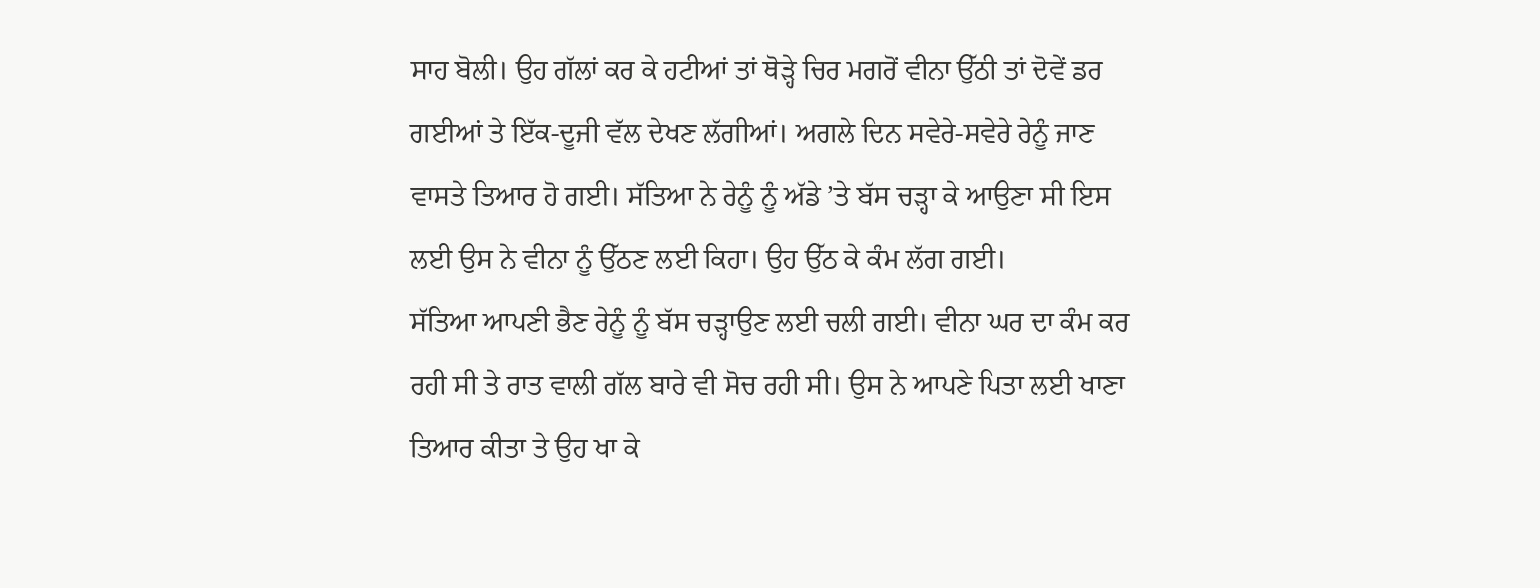ਸਾਹ ਬੋਲੀ। ਉਹ ਗੱਲਾਂ ਕਰ ਕੇ ਹਟੀਆਂ ਤਾਂ ਥੋੜ੍ਹੇ ਚਿਰ ਮਗਰੋਂ ਵੀਨਾ ਉੱਠੀ ਤਾਂ ਦੋਵੇਂ ਡਰ ਗਈਆਂ ਤੇ ਇੱਕ-ਦੂਜੀ ਵੱਲ ਦੇਖਣ ਲੱਗੀਆਂ। ਅਗਲੇ ਦਿਨ ਸਵੇਰੇ-ਸਵੇਰੇ ਰੇਨੂੰ ਜਾਣ ਵਾਸਤੇ ਤਿਆਰ ਹੋ ਗਈ। ਸੱਤਿਆ ਨੇ ਰੇਨੂੰ ਨੂੰ ਅੱਡੇ ’ਤੇ ਬੱਸ ਚੜ੍ਹਾ ਕੇ ਆਉਣਾ ਸੀ ਇਸ ਲਈ ਉਸ ਨੇ ਵੀਨਾ ਨੂੰ ਉੱਠਣ ਲਈ ਕਿਹਾ। ਉਹ ਉੱਠ ਕੇ ਕੰਮ ਲੱਗ ਗਈ। ਸੱਤਿਆ ‌ਆਪਣੀ‌ ਭੈਣ ਰੇਨੂੰ ਨੂੰ ਬੱਸ ਚੜ੍ਹਾਉਣ ਲਈ ਚਲੀ‌ ਗਈ। ਵੀਨਾ ਘਰ ਦਾ ਕੰਮ ਕਰ‌ ਰਹੀ ਸੀ ਤੇ ਰਾਤ ਵਾਲੀ ਗੱਲ ਬਾਰੇ ਵੀ ਸੋਚ ਰਹੀ ਸੀ। ਉਸ ਨੇ ‌ਆਪਣੇ ਪਿਤਾ ਲਈ ਖਾਣਾ ਤਿਆਰ ਕੀਤਾ ਤੇ ਉਹ ਖਾ ਕੇ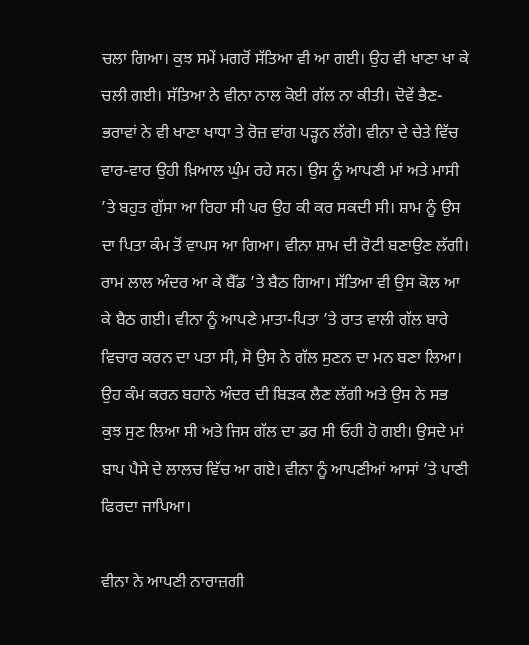ਚਲਾ ਗਿਆ। ਕੁਝ ਸਮੇਂ ਮਗਰੋਂ ਸੱਤਿਆ ਵੀ ਆ ਗਈ। ਉਹ ਵੀ ਖਾਣਾ ਖਾ ਕੇ ਚਲੀ ਗਈ। ਸੱਤਿਆ ਨੇ ਵੀਨਾ ਨਾਲ ਕੋਈ ਗੱਲ ਨਾ ਕੀਤੀ। ਦੋਵੇਂ ਭੈਣ-ਭਰਾਵਾਂ ਨੇ ਵੀ ਖਾਣਾ ਖਾਧਾ ਤੇ ਰੋਜ਼ ਵਾਂਗ ਪੜ੍ਹਨ ਲੱਗੇ। ਵੀਨਾ ਦੇ ਚੇਤੇ ਵਿੱਚ ਵਾਰ-ਵਾਰ ਉਹੀ ਖ਼ਿਆਲ ਘੁੰਮ ਰਹੇ ਸਨ। ਉਸ ਨੂੰ ਆਪਣੀ ਮਾਂ ਅਤੇ ਮਾਸੀ‌ ’ਤੇ ਬਹੁਤ ਗੁੱਸਾ ਆ ਰਿਹਾ ਸੀ ਪਰ ਉਹ ਕੀ ਕਰ ਸਕਦੀ ਸੀ। ਸ਼ਾਮ ਨੂੰ ਉਸ ਦਾ ਪਿਤਾ ਕੰਮ ਤੋਂ ਵਾਪਸ ਆ ਗਿਆ। ਵੀਨਾ ਸ਼ਾਮ ਦੀ ਰੋਟੀ ਬਣਾਉਣ ਲੱਗੀ। ਰਾਮ‌ ਲਾਲ ਅੰਦਰ ਆ ਕੇ ਬੈੱਡ ’ਤੇ ਬੈਠ ਗਿਆ। ਸੱਤਿਆ ਵੀ ਉਸ ਕੋਲ ਆ ਕੇ ਬੈਠ ਗਈ। ਵੀਨਾ ਨੂੰ ਆਪਣੇ ਮਾਤਾ-ਪਿਤਾ ’ਤੇ ਰਾਤ ਵਾਲੀ ਗੱਲ ਬਾਰੇ ਵਿਚਾਰ ਕਰਨ ਦਾ ਪਤਾ ਸੀ, ਸੋ ਉਸ ਨੇ ਗੱਲ ਸੁਣਨ ਦਾ ਮਨ ਬਣਾ ਲਿਆ। ਉਹ ਕੰਮ ਕਰਨ ਬਹਾਨੇ ਅੰਦਰ ਦੀ ਬਿੜਕ ਲੈਣ ਲੱਗੀ ਅਤੇ ਉਸ ਨੇ ਸਭ ਕੁਝ ਸੁਣ ਲਿਆ ਸੀ ਅਤੇ ਜਿਸ ਗੱਲ ਦਾ ਡਰ ਸੀ ‌ਓਹੀ ਹੋ ਗਈ। ਉਸਦੇ‌ ਮਾਂ ਬਾਪ ਪੈਸੇ ਦੇ ਲਾਲਚ ਵਿੱਚ ਆ ਗਏ। ਵੀਨਾ ਨੂੰ ਆਪਣੀਆਂ ਆਸਾਂ ’ਤੇ ਪਾਣੀ ਫਿਰਦਾ ਜਾਪਿਆ।

ਵੀਨਾ ਨੇ ਆਪਣੀ ਨਾਰਾਜ਼ਗੀ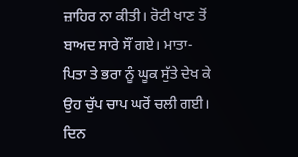ਜ਼ਾਹਿਰ ਨਾ ਕੀਤੀ। ਰੋਟੀ ਖਾਣ ਤੋਂ ਬਾਅਦ ਸਾਰੇ ਸੌਂ ਗਏ। ਮਾਤਾ-ਪਿਤਾ ਤੇ ਭਰਾ ਨੂੰ ਘੂਕ ਸੁੱਤੇ ਦੇਖ ਕੇ ਉਹ ਚੁੱਪ ਚਾਪ ਘਰੋਂ ਚਲੀ ਗਈ। ਦਿਨ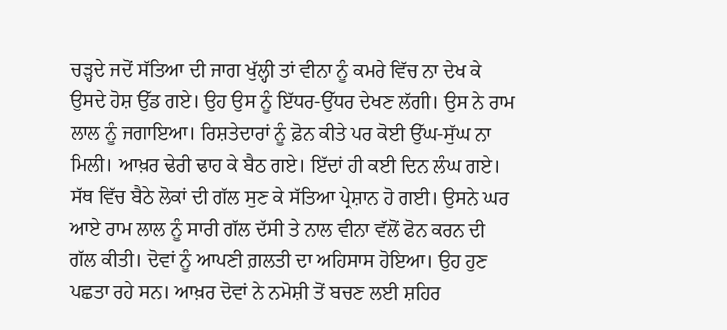ਚੜ੍ਹਦੇ ਜਦੋਂ ਸੱਤਿਆ ਦੀ ਜਾਗ ਖੁੱਲ੍ਹੀ ਤਾਂ ਵੀਨਾ ਨੂੰ ਕਮਰੇ ਵਿੱਚ ਨਾ ਦੇਖ ਕੇ ਉਸਦੇ ਹੋਸ਼ ਉੱਡ ਗਏ। ਉਹ ਉਸ ਨੂੰ ‌ਇੱਧਰ-ਉੱਧਰ ਦੇਖਣ ਲੱਗੀ। ਉਸ ਨੇ ਰਾਮ ਲਾਲ ਨੂੰ ਜਗਾਇਆ। ਰਿਸ਼ਤੇਦਾਰਾਂ ਨੂੰ ਫ਼ੋਨ ਕੀਤੇ ਪਰ ਕੋਈ ਉੱਘ-ਸੁੱਘ ਨਾ ਮਿਲੀ। ਆਖ਼ਰ ਢੇਰੀ ਢਾਹ ਕੇ ਬੈਠ ਗਏ। ਇੱਦਾਂ ਹੀ ਕਈ‌ ਦਿਨ ਲੰਘ ਗਏ। ਸੱਥ ਵਿੱਚ ਬੈਠੇ ਲੋਕਾਂ ਦੀ ਗੱਲ ਸੁਣ ਕੇ ਸੱਤਿਆ ਪ੍ਰੇਸ਼ਾਨ ਹੋ ਗਈ। ਉਸਨੇ ਘਰ ਆਏ ਰਾਮ ਲਾਲ ਨੂੰ ਸਾਰੀ ਗੱਲ ਦੱਸੀ ਤੇ ਨਾਲ ਵੀਨਾ ‌ਵੱਲੋਂ ਫੋਨ ਕਰਨ ਦੀ ਗੱਲ ਕੀਤੀ। ਦੋਵਾਂ ਨੂੰ ਆਪਣੀ ਗ਼ਲਤੀ ਦਾ ਅਹਿਸਾਸ ਹੋਇਆ। ਉਹ ਹੁਣ ਪਛਤਾ ਰਹੇ ਸਨ। ਆਖ਼ਰ ਦੋਵਾਂ ਨੇ ਨਮੋਸ਼ੀ ਤੋਂ ਬਚਣ ਲਈ ਸ਼ਹਿਰ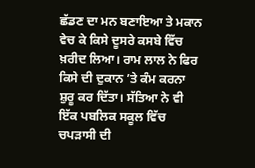ਛੱਡਣ ਦਾ ਮਨ ਬਣਾਇਆ ਤੇ ਮਕਾਨ ਵੇਚ ਕੇ ਕਿਸੇ ਦੂਸਰੇ ਕਸਬੇ ਵਿੱਚ ਖ਼ਰੀਦ ਲਿਆ। ਰਾਮ ਲਾਲ ਨੇ ਫਿਰ ਕਿਸੇ ਦੀ ਦੁਕਾਨ ’ਤੇ ਕੰਮ ਕਰਨਾ ਸ਼ੁਰੂ ਕਰ ਦਿੱਤਾ। ‌ਸੱਤਿਆ ਨੇ ਵੀ ਇੱਕ ਪਬਲਿਕ ਸਕੂਲ ਵਿੱਚ ਚਪੜਾਸੀ ਦੀ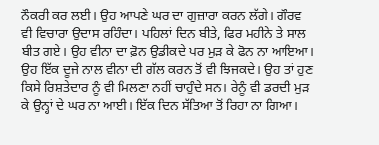ਨੌਕਰੀ ਕਰ ਲਈ। ਉਹ ਆਪਣੇ ਘਰ ਦਾ ਗੁਜ਼ਾਰਾ ਕਰਨ ਲੱਗੇ। ਗੌਰਵ ਵੀ ਵਿਚਾਰਾ ਉਦਾਸ ਰਹਿੰਦਾ। ਪਹਿਲਾਂ ਦਿਨ‌ ਬੀਤੇ, ਫਿਰ ਮਹੀਨੇ ਤੇ ਸਾਲ ਬੀਤ ਗਏ। ਉਹ ਵੀਨਾ ਦਾ ਫ਼ੋਨ ਉਡੀਕਦੇ ਪਰ ਮੁੜ ਕੇ ਫੋਨ ਨਾ ਆਇਆ। ਉਹ ਇੱਕ ਦੂਜੇ ਨਾਲ ਵੀਨਾ ਦੀ ਗੱਲ ਕਰਨ ਤੋਂ ਵੀ ਝਿਜਕਦੇ। ਉਹ ਤਾਂ ਹੁਣ ਕਿਸੇ ਰਿਸ਼ਤੇਦਾਰ ਨੂੰ ਵੀ ‌ਮਿਲਣਾ ਨਹੀਂ ਚਾਹੁੰਦੇ ਸਨ। ਰੇਨੂੰ ਵੀ ਡਰਦੀ ਮੁੜ ਕੇ ਉਨ੍ਹਾਂ ਦੇ ਘਰ ਨਾ ਆਈ। ਇੱਕ ਦਿਨ ਸੱਤਿਆ ਤੋਂ ਰਿਹਾ ਨਾ ਗਿਆ।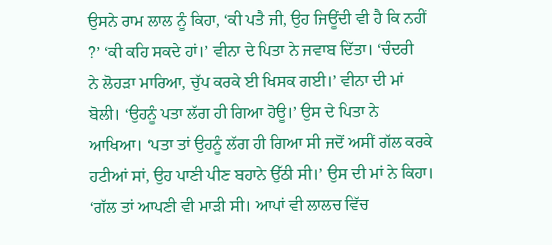ਉਸਨੇ ਰਾਮ ਲਾਲ ਨੂੰ ਕਿਹਾ, ‘ਕੀ ਪਤੈ ਜੀ, ਉਹ ਜਿਊਂਦੀ ਵੀ ਹੈ ਕਿ ਨਹੀਂ ?’ ‘ਕੀ‌ ਕਹਿ‌ ਸਕਦੇ ਹਾਂ।’ ਵੀਨਾ ਦੇ ਪਿਤਾ ਨੇ ਜਵਾਬ ਦਿੱਤਾ। ‘ਚੰਦਰੀ ਨੇ ‌ਲੋਹੜਾ‌ ਮਾਰਿਆ, ਚੁੱਪ ਕਰਕੇ ਈ‌ ਖਿਸਕ ਗਈ।’ ਵੀਨਾ ਦੀ ਮਾਂ ਬੋਲੀ। ‘ਉਹਨੂੰ ਪਤਾ ਲੱਗ ਹੀ ਗਿਆ ਹੋਊ।’ ਉਸ ਦੇ ਪਿਤਾ ਨੇ ਆਖਿਆ। ‘ਪਤਾ ਤਾਂ ਉਹਨੂੰ ਲੱਗ ਹੀ ਗਿਆ ਸੀ ਜਦੋਂ ਅਸੀਂ ਗੱਲ ਕਰਕੇ ਹਟੀਆਂ ਸਾਂ, ਉਹ ਪਾਣੀ ਪੀਣ ਬਹਾਨੇ ਉੱਠੀ ਸੀ।’ ਉਸ ਦੀ ਮਾਂ ਨੇ ਕਿਹਾ। ‘ਗੱਲ ਤਾਂ ਆਪਣੀ ਵੀ ਮਾੜੀ ਸੀ। ਆਪਾਂ ਵੀ ਲਾਲਚ ਵਿੱਚ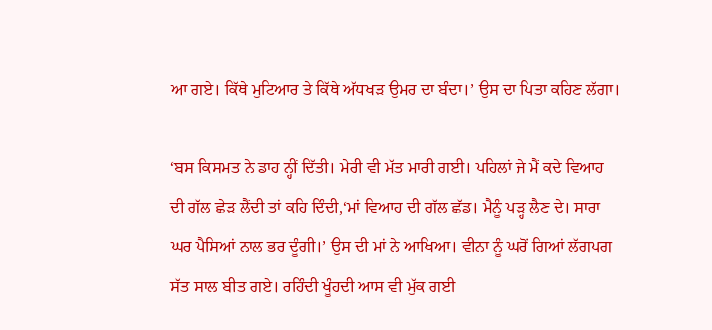ਆ ਗਏ। ਕਿੱਥੇ ਮੁਟਿਆਰ ਤੇ ਕਿੱਥੇ ਅੱਧਖੜ ਉਮਰ ਦਾ ਬੰਦਾ।’ ਉਸ ਦਾ ਪਿਤਾ ਕਹਿਣ ਲੱਗਾ।

‘ਬਸ ਕਿਸਮਤ ਨੇ ਡਾਹ ਨ੍ਹੀਂ ਦਿੱਤੀ। ਮੇਰੀ ਵੀ ਮੱਤ ਮਾਰੀ ਗਈ। ਪਹਿਲਾਂ ਜੇ ਮੈਂ ਕਦੇ ਵਿਆਹ ਦੀ ਗੱਲ ਛੇੜ ਲੈਂਦੀ ਤਾਂ ਕਹਿ ਦਿੰਦੀ,‘ਮਾਂ ਵਿਆਹ ਦੀ ਗੱਲ ਛੱਡ। ਮੈਨੂੰ ਪੜ੍ਹ ਲੈਣ ਦੇ। ਸਾਰਾ ਘਰ ਪੈਸਿਆਂ ਨਾਲ ਭਰ ਦੂੰਗੀ।’ ਉਸ ਦੀ ਮਾਂ ਨੇ ਆਖਿਆ। ਵੀਨਾ ਨੂੰ ਘਰੋਂ ਗਿਆਂ ਲੱਗਪਗ ਸੱਤ‌ ਸਾਲ ਬੀਤ ਗਏ। ਰਹਿੰਦੀ ਖੂੰਹਦੀ ਆਸ ਵੀ ਮੁੱਕ ਗਈ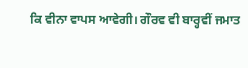ਕਿ ਵੀਨਾ ਵਾਪਸ ਆਵੇਗੀ। ਗੌਰਵ ਵੀ ਬਾਰ੍ਹਵੀਂ ਜਮਾਤ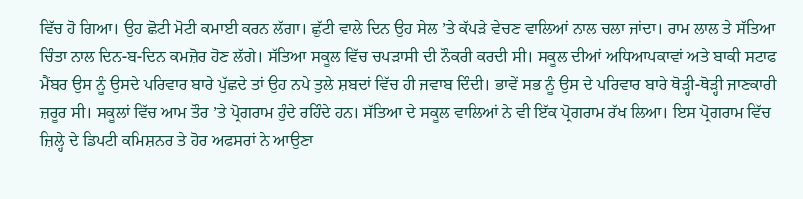ਵਿੱਚ ਹੋ ਗਿਆ। ਉਹ ਛੋਟੀ ਮੋਟੀ ਕਮਾਈ ਕਰਨ ਲੱਗਾ। ਛੁੱਟੀ ਵਾਲੇ ਦਿਨ ਉਹ ਸੇਲ ’ਤੇ ਕੱਪੜੇ ਵੇਚਣ ਵਾਲਿਆਂ ਨਾਲ ਚਲਾ ਜਾਂਦਾ। ਰਾਮ ਲਾਲ ਤੇ ਸੱਤਿਆ ਚਿੰਤਾ ਨਾਲ ਦਿਨ-ਬ-ਦਿਨ ਕਮਜ਼ੋਰ ਹੋਣ ਲੱਗੇ। ਸੱਤਿਆ ਸਕੂਲ ਵਿੱਚ ਚਪੜਾਸੀ ਦੀ ਨੌਕਰੀ ਕਰਦੀ ਸੀ। ਸਕੂਲ ਦੀਆਂ ਅਧਿਆਪਕਾਵਾਂ ਅਤੇ ਬਾਕੀ ਸਟਾਫ ਮੈਂਬਰ ਉਸ ਨੂੰ ਉਸਦੇ ਪਰਿਵਾਰ ਬਾਰੇ ਪੁੱਛਦੇ ਤਾਂ ਉਹ ਨਪੇ ਤੁਲੇ ਸ਼ਬਦਾਂ ਵਿੱਚ ਹੀ ਜਵਾਬ ਦਿੰਦੀ। ਭਾਵੇਂ ਸਭ ਨੂੰ ਉਸ ਦੇ ਪਰਿਵਾਰ ਬਾਰੇ ਥੋੜ੍ਹੀ-ਥੋੜ੍ਹੀ ਜਾਣਕਾਰੀ ਜ਼ਰੂਰ ਸੀ। ਸਕੂਲਾਂ ਵਿੱਚ ਆਮ ਤੌਰ ’ਤੇ ਪ੍ਰੋਗਰਾਮ ਹੁੰਦੇ ਰਹਿੰਦੇ ਹਨ। ਸੱਤਿਆ ਦੇ ਸਕੂਲ ਵਾਲਿਆਂ ਨੇ ਵੀ ਇੱਕ ਪ੍ਰੋਗਰਾਮ ਰੱਖ ਲਿਆ। ਇਸ ਪ੍ਰੋਗਰਾਮ ਵਿੱਚ ਜ਼ਿਲ੍ਹੇ ਦੇ ਡਿਪਟੀ ਕਮਿਸ਼ਨਰ ਤੇ ਹੋਰ ਅਫਸਰਾਂ ਨੇ ਆਉਣਾ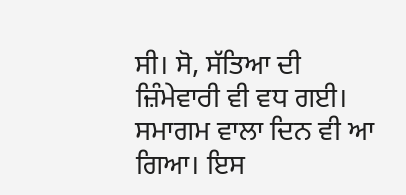ਸੀ। ਸੋ, ਸੱਤਿਆ ਦੀ ਜ਼ਿੰਮੇਵਾਰੀ ਵੀ ਵਧ ਗਈ। ਸਮਾਗਮ ਵਾਲਾ ਦਿਨ ਵੀ ਆ ਗਿਆ। ਇਸ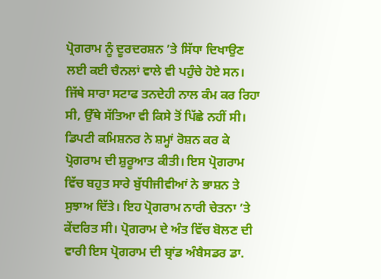ਪ੍ਰੋਗਰਾਮ ਨੂੰ ਦੂਰਦਰਸ਼ਨ ’ਤੇ ਸਿੱਧਾ ਦਿਖਾਉਣ ਲਈ ਕਈ ਚੈਨਲਾਂ ਵਾਲੇ ਵੀ ਪਹੁੰਚੇ ਹੋਏ ਸਨ। ਜਿੱਥੇ ਸਾਰਾ ਸਟਾਫ ਤਨਦੇਹੀ ਨਾਲ ਕੰਮ ਕਰ ਰਿਹਾ ਸੀ, ਉੱਥੇ ਸੱਤਿਆ ਵੀ ਕਿਸੇ ਤੋਂ ਪਿੱਛੇ ਨਹੀਂ ਸੀ। ਡਿਪਟੀ ਕਮਿਸ਼ਨਰ ਨੇ ਸ਼ਮ੍ਹਾਂ ਰੋਸ਼ਨ ਕਰ ਕੇ ਪ੍ਰੋਗਰਾਮ ਦੀ ਸ਼ੁਰੂਆਤ ਕੀਤੀ। ਇਸ ਪ੍ਰੋਗਰਾਮ ਵਿੱਚ ਬਹੁਤ ਸਾਰੇ ਬੁੱਧੀਜੀਵੀਆਂ ਨੇ ਭਾਸ਼ਨ ਤੇ ਸੁਝਾਅ ਦਿੱਤੇ। ਇਹ ਪ੍ਰੋਗਰਾਮ ਨਾਰੀ ਚੇਤਨਾ ’ਤੇ ਕੇਂਦਰਿਤ ਸੀ। ਪ੍ਰੋਗਰਾਮ ਦੇ ਅੰਤ ਵਿੱਚ ਬੋਲਣ ਦੀ ਵਾਰੀ ਇਸ ਪ੍ਰੋਗਰਾਮ ਦੀ ਬ੍ਰਾਂਡ ਅੰਬੈਸਡਰ ਡਾ.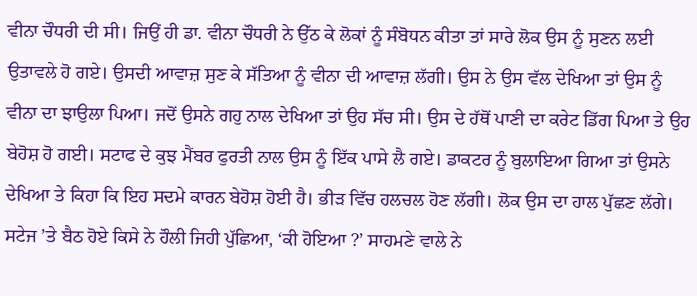ਵੀਨਾ ਚੌਧਰੀ ਦੀ ਸੀ। ਜਿਉਂ ਹੀ ਡਾ. ਵੀਨਾ ਚੌਧਰੀ ਨੇ ਉੱਠ ਕੇ ਲੋਕਾਂ ਨੂੰ ਸੰਬੋਧਨ ਕੀਤਾ ਤਾਂ ਸਾਰੇ ਲੋਕ ਉਸ ਨੂੰ ਸੁਣਨ ਲਈ ਉਤਾਵਲੇ ਹੋ ਗਏ। ਉਸਦੀ ਆਵਾਜ਼ ਸੁਣ ਕੇ ਸੱਤਿਆ ਨੂੰ ਵੀਨਾ ਦੀ ਆਵਾਜ਼ ਲੱਗੀ। ਉਸ ਨੇ ਉਸ ਵੱਲ ਦੇਖਿਆ ਤਾਂ ਉਸ ਨੂੰ ਵੀਨਾ ਦਾ ਝਾਉਲਾ ਪਿਆ। ਜਦੋਂ ਉਸਨੇ ਗਹੁ ਨਾਲ ਦੇਖਿਆ ਤਾਂ ਉਹ ਸੱਚ ਸੀ। ਉਸ ਦੇ ਹੱਥੋਂ ਪਾਣੀ ਦਾ ਕਰੇਟ ਡਿੱਗ ਪਿਆ ਤੇ ਉਹ ਬੇਹੋਸ਼ ਹੋ ਗਈ। ਸਟਾਫ ਦੇ ਕੁਝ ਮੈਂਬਰ ਫੁਰਤੀ ਨਾਲ ਉਸ ਨੂੰ ਇੱਕ ਪਾਸੇ ਲੈ ਗਏ। ਡਾਕਟਰ ਨੂੰ ਬੁਲਾਇਆ ਗਿਆ ਤਾਂ ਉਸਨੇ ਦੇਖਿਆ ਤੇ ਕਿਹਾ ਕਿ ਇਹ ਸਦਮੇ ਕਾਰਨ ਬੇਹੋਸ਼ ਹੋਈ ਹੈ। ਭੀੜ ਵਿੱਚ ਹਲਚਲ ਹੋਣ ਲੱਗੀ। ਲੋਕ ਉਸ ਦਾ ਹਾਲ ਪੁੱਛਣ ਲੱਗੇ। ਸਟੇਜ ’ਤੇ ਬੈਠ ਹੋਏ ਕਿਸੇ ਨੇ ਹੌਲੀ ਜਿਹੀ ਪੁੱਛਿਆ, ‘ਕੀ ਹੋਇਆ ?’ ਸਾਹਮਣੇ ਵਾਲੇ ਨੇ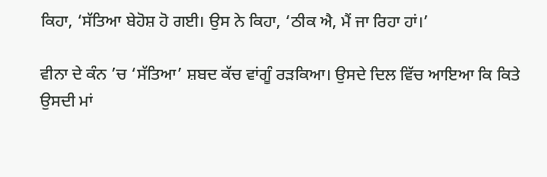ਕਿਹਾ, ‘ਸੱਤਿਆ ਬੇਹੋਸ਼ ਹੋ ਗਈ। ਉਸ ਨੇ ਕਿਹਾ, ‘ਠੀਕ ਐ, ਮੈਂ ਜਾ ਰਿਹਾ ਹਾਂ।’

ਵੀਨਾ ਦੇ ਕੰਨ ’ਚ ‘ਸੱਤਿਆ’ ਸ਼ਬਦ ਕੱਚ ਵਾਂਗੂੰ ਰੜਕਿਆ। ਉਸਦੇ ਦਿਲ ਵਿੱਚ ਆਇਆ ਕਿ ਕਿਤੇ ਉਸਦੀ ‌ਮਾਂ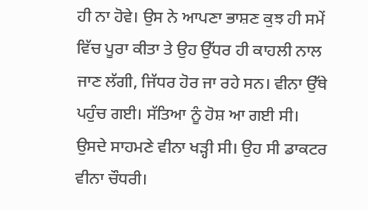ਹੀ ਨਾ ਹੋਵੇ। ਉਸ ਨੇ ਆਪਣਾ ਭਾਸ਼ਣ ਕੁਝ ਹੀ ਸਮੇਂ ਵਿੱਚ ਪੂਰਾ ਕੀਤਾ ਤੇ ਉਹ‌ ਉੱਧਰ ਹੀ ਕਾਹਲੀ ਨਾਲ ਜਾਣ ਲੱਗੀ, ਜਿੱਧਰ ਹੋਰ ਜਾ‌ ਰਹੇ ਸਨ। ਵੀਨਾ ਉੱਥੇ ਪਹੁੰਚ ਗਈ। ਸੱਤਿਆ ‌ਨੂੰ ਹੋਸ਼ ਆ ਗਈ ਸੀ। ਉਸਦੇ ਸਾਹਮਣੇ ਵੀਨਾ ਖੜ੍ਹੀ ਸੀ। ਉਹ ਸੀ ਡਾਕਟਰ ਵੀਨਾ ਚੌਧਰੀ।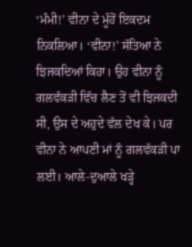‘ਮੰਮੀ!’ ਵੀਨਾ ਦੇ ਮੂੰਹੋਂ ਇਕਦਮ ਨਿਕਲਿਆ। ‘ਵੀਨਾ!’ ਸੱਤਿਆ ਨੇ ਝਿਜਕਦਿਆਂ ਕਿਹਾ। ਉਹ ਵੀਨਾ ਨੂੰ ਗਲਵੱਕੜੀ ਵਿੱਚ ਲੈਣ ਤੋਂ ਵੀ ਝਿਜਕਦੀ‌ ਸੀ, ਉਸ ਦੇ ਅਹੁਦੇ ਵੱਲ ਦੇਖ ਕੇ। ਪਰ ਵੀਨਾ ਨੇ ਆਪਣੀ ਮਾਂ ਨੂੰ ਗਲਵੱਕੜੀ ਪਾ ਲਈ। ਆਲੇ-ਦੁਆਲੇ ਖੜ੍ਹੇ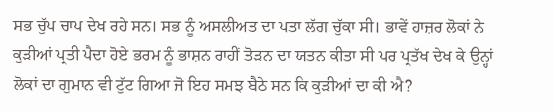ਸਭ ਚੁੱਪ ਚਾਪ ਦੇਖ ਰਹੇ ਸਨ। ਸਭ ਨੂੰ ਅਸਲੀਅਤ ਦਾ ਪਤਾ ਲੱਗ ਚੁੱਕਾ ਸੀ। ਭਾਵੇਂ ਹਾਜ਼ਰ ਲੋਕਾਂ ਨੇ ਕੁੜੀਆਂ ਪ੍ਰਤੀ ਪੈਦਾ ਹੋਏ ਭਰਮ ਨੂੰ ‌ਭਾਸ਼ਨ ਰਾਹੀਂ ਤੋੜਨ ਦਾ ਯਤਨ ਕੀਤਾ ਸੀ ਪਰ ਪ੍ਰਤੱਖ ਦੇਖ ਕੇ ਉਨ੍ਹਾਂ ਲੋਕਾਂ ਦਾ ਗੁਮਾਨ ਵੀ ਟੁੱਟ ਗਿਆ ਜੋ ਇਹ ਸਮਝ ਬੈਠੇ ਸਨ ਕਿ ਕੁੜੀਆਂ ਦਾ ਕੀ ਐ?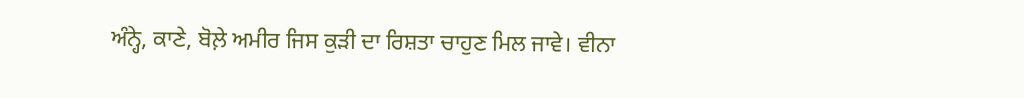ਅੰਨ੍ਹੇ, ਕਾਣੇ, ਬੋਲ਼ੇ ਅਮੀਰ ਜਿਸ ਕੁੜੀ ਦਾ ਰਿਸ਼ਤਾ ਚਾਹੁਣ ਮਿਲ ਜਾਵੇ। ਵੀਨਾ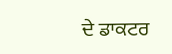ਦੇ ਡਾਕਟਰ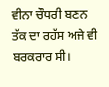ਵੀਨਾ ਚੌਧਰੀ ਬਣਨ ਤੱਕ ਦਾ ਰਹੱਸ ਅਜੇ ਵੀ ਬਰਕਰਾਰ ਸੀ।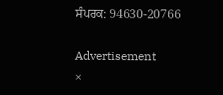ਸੰਪਰਕ: 94630-20766

Advertisement
×